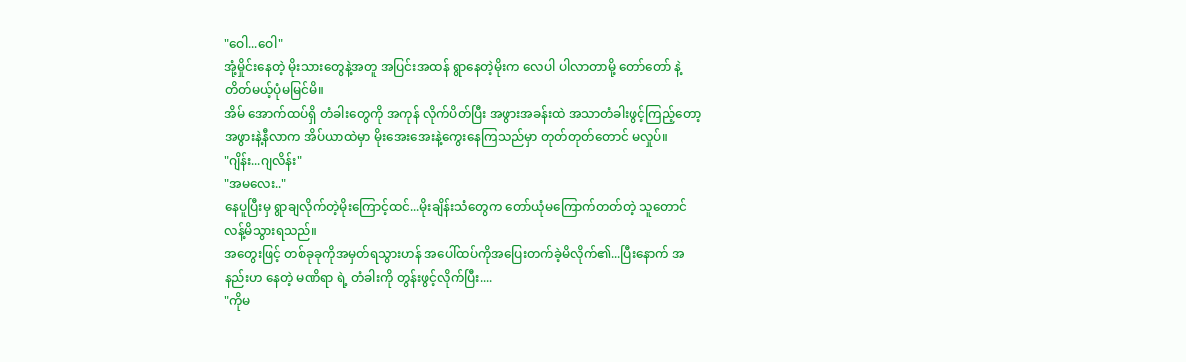"ဝေါ...ဝေါ"
အုံ့မှိုင်းနေတဲ့ မိုးသားတွေနဲ့အတူ အပြင်းအထန် ရွာနေတဲ့မိုးက လေပါ ပါလာတာမို့ တော်တော် နဲ့တိတ်မယ့်ပုံမမြင်မိ။
အိမ် အောက်ထပ်ရှိ တံခါးတွေကို အကုန် လိုက်ပိတ်ပြီး အဖွားအခန်းထဲ အသာတံခါးဖွင့်ကြည့်တော့ အဖွားနဲ့နီလာက အိပ်ယာထဲမှာ မိုးအေးအေးနဲ့ကွေးနေကြသည်မှာ တုတ်တုတ်တောင် မလှုပ်။
"ဂျိန်း...ဂျလိန်း"
"အမလေး.."
နေပူပြီးမှ ရွာချလိုက်တဲ့မိုးကြောင့်ထင်...မိုးချိန်းသံတွေက တော်ယုံမကြောက်တတ်တဲ့ သူတောင် လန့်မိသွားရသည်။
အတွေးဖြင့် တစ်ခုခုကိုအမှတ်ရသွားဟန် အပေါ်ထပ်ကိုအပြေးတက်ခဲ့မိလိုက်၏...ပြီးနောက် အနည်းဟ နေတဲ့ မဏိရာ ရဲ့ တံခါးကို တွန်းဖွင့်လိုက်ပြီး....
"ကိုမ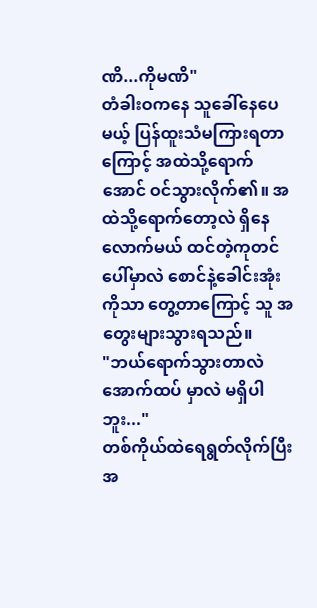ဏိ...ကိုမဏိ"
တံခါးဝကနေ သူခေါ်နေပေမယ့် ပြန်ထူးသံမကြားရတာကြောင့် အထဲသို့ရောက်အောင် ဝင်သွားလိုက်၏။ အထဲသို့ရောက်တော့လဲ ရှိနေလောက်မယ် ထင်တဲ့ကုတင်ပေါ်မှာလဲ စောင်နဲ့ခေါင်းအုံးကိုသာ တွေ့တာကြောင့် သူ အတွေးများသွားရသည်။
"ဘယ်ရောက်သွားတာလဲ အောက်ထပ် မှာလဲ မရှိပါဘူး..."
တစ်ကိုယ်ထဲရေရွတ်လိုက်ပြီး အ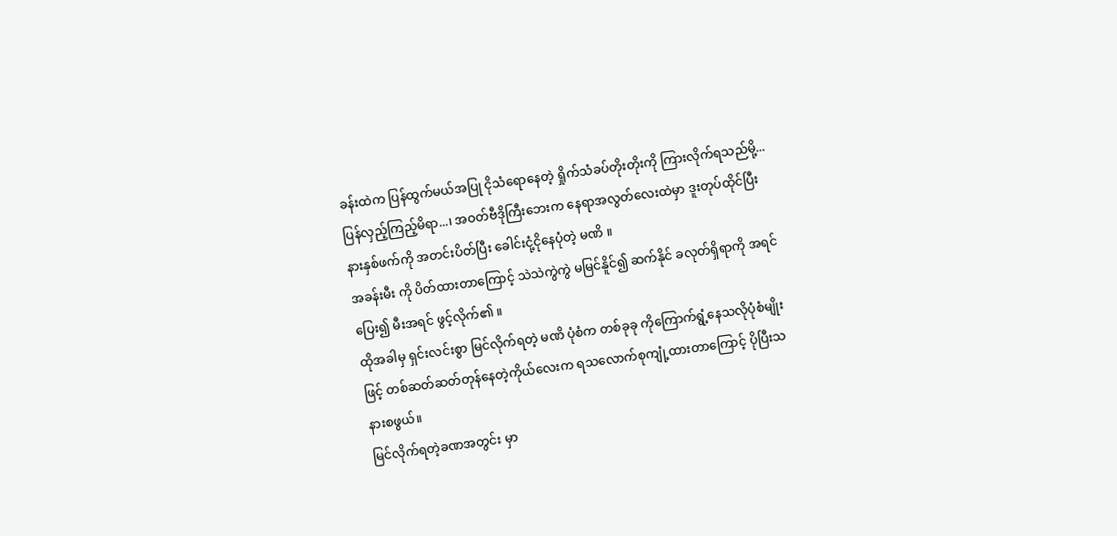ခန်းထဲက ပြန်ထွက်မယ်အပြု ငိုသံရောနေတဲ့ ရှိုက်သံခပ်တိုးတိုးကို ကြားလိုက်ရသည်မို့...ပြန်လှည့်ကြည့်မိရာ...၊ အဝတ်ဗီဒိုကြီးဘေးက နေရာအလွတ်လေးထဲမှာ ဒူးတုပ်ထိုင်ပြီး နားနှစ်ဖက်ကို အတင်းပိတ်ပြီး ခေါင်းငုံ့ငိုနေပုံတဲ့ မဏိ ။
အခန်းမီး ကို ပိတ်ထားတာကြောင့် သဲသဲကွဲကွဲ မမြင်နိူင်၍ ဆက်နိုင် ခလုတ်ရှိရာကို အရင်ပြေး၍ မီးအရင် ဖွင့်လိုက်၏ ။
ထိုအခါမှ ရှင်းလင်းစွာ မြင်လိုက်ရတဲ့ မဏိ ပုံစံက တစ်ခုခု ကိုကြောက်ရွံ့နေသလိုပုံစံမျိုးဖြင့် တစ်ဆတ်ဆတ်တုန်နေတဲ့ကိုယ်လေးက ရသလောက်စုကျုံ့ထားတာကြောင့် ပိုပြီးသနားစဖွယ်။
မြင်လိုက်ရတဲ့ခဏအတွင်း မှာ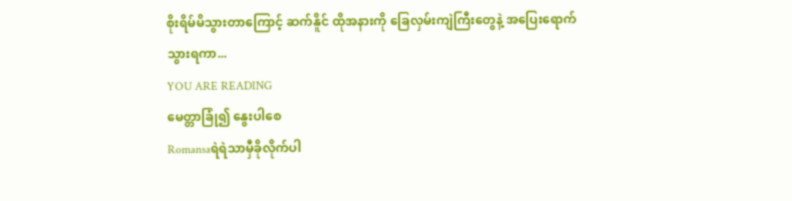စိုးရိမ်မိသွားတာကြောင့် ဆက်နိူင် ထိုအနားကို ခြေလှမ်းကျဲကြီးတွေနဲ့ အပြေးရောက်သွားရကာ...
YOU ARE READING
မေတ္တာခြုံ၍ နွေးပါစေ
Romansaရဲရဲသာမှီခိုလိုက်ပါ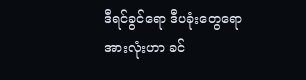ဒီရင်ခွင်ရော ဒီပခုံးတွေရောအားလုံးဟာ ခင်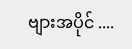ဗျားအပိုင် ....